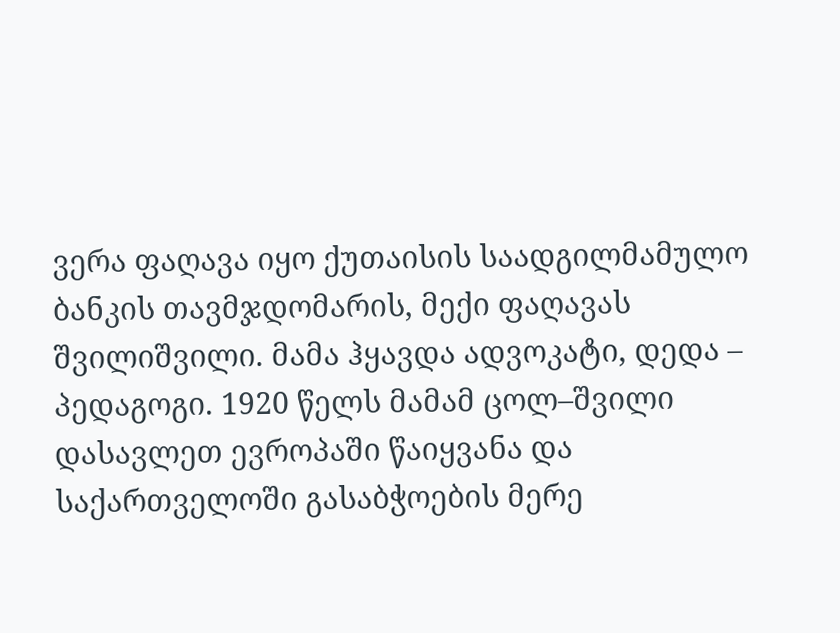ვერა ფაღავა იყო ქუთაისის საადგილმამულო ბანკის თავმჯდომარის, მექი ფაღავას შვილიშვილი. მამა ჰყავდა ადვოკატი, დედა – პედაგოგი. 1920 წელს მამამ ცოლ–შვილი დასავლეთ ევროპაში წაიყვანა და საქართველოში გასაბჭოების მერე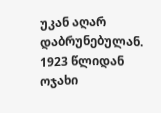უკან აღარ დაბრუნებულან. 1923 წლიდან ოჯახი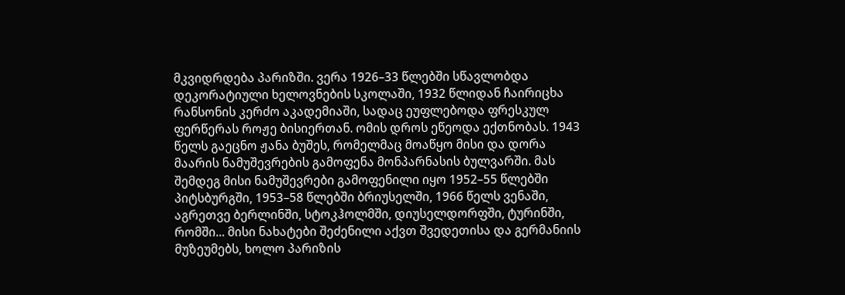მკვიდრდება პარიზში. ვერა 1926–33 წლებში სწავლობდა დეკორატიული ხელოვნების სკოლაში, 1932 წლიდან ჩაირიცხა რანსონის კერძო აკადემიაში, სადაც ეუფლებოდა ფრესკულ ფერწერას როჟე ბისიერთან. ომის დროს ეწეოდა ექთნობას. 1943 წელს გაეცნო ჟანა ბუშეს, რომელმაც მოაწყო მისი და დორა მაარის ნამუშევრების გამოფენა მონპარნასის ბულვარში. მას შემდეგ მისი ნამუშევრები გამოფენილი იყო 1952–55 წლებში პიტსბურგში, 1953–58 წლებში ბრიუსელში, 1966 წელს ვენაში, აგრეთვე ბერლინში, სტოკჰოლმში, დიუსელდორფში, ტურინში, რომში... მისი ნახატები შეძენილი აქვთ შვედეთისა და გერმანიის მუზეუმებს, ხოლო პარიზის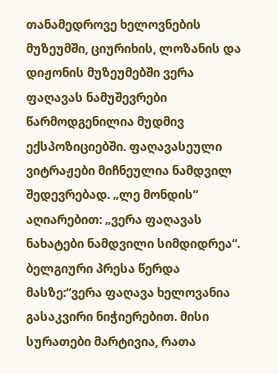თანამედროვე ხელოვნების მუზეუმში, ციურიხის, ლოზანის და დიჟონის მუზეუმებში ვერა ფაღავას ნამუშევრები წარმოდგენილია მუდმივ ექსპოზიციებში. ფაღავასეული ვიტრაჟები მიჩნეულია ნამდვილ შედევრებად. „ლე მონდის“ აღიარებით: „ვერა ფაღავას ნახატები ნამდვილი სიმდიდრეა“. ბელგიური პრესა წერდა მასზე:“ვერა ფაღავა ხელოვანია გასაკვირი ნიჭიერებით. მისი სურათები მარტივია, რათა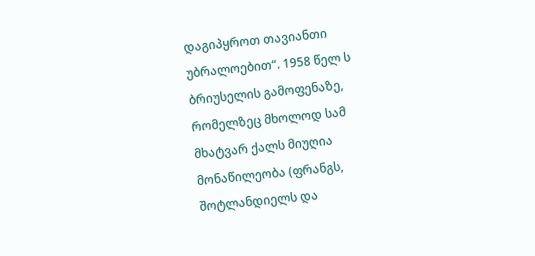დაგიპყროთ თავიანთი უბრალოებით“. 1958 წელ ს ბრიუსელის გამოფენაზე, რომელზეც მხოლოდ სამ მხატვარ ქალს მიუღია მონაწილეობა (ფრანგს, შოტლანდიელს და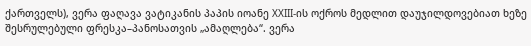ქართველს), ვერა ფაღავა ვატიკანის პაპის იოანე XXIII-ის ოქროს მედლით დაუჯილდოვებიათ ხეზე შესრულებული ფრესკა–პანოსათვის „ამაღლება“. ვერა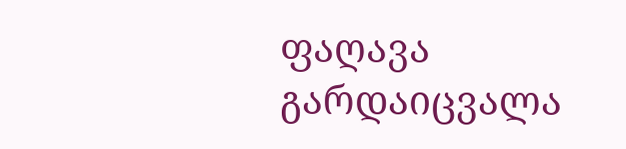ფაღავა გარდაიცვალა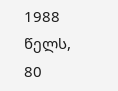1988 წელს, 80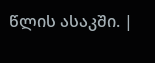წლის ასაკში. |